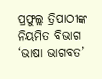ପ୍ରଫୁଲ୍ଲ ତ୍ରିପାଠୀଙ୍କ ନିୟମିତ ବିଭାଗ ‘ଭାଷା ଭାଗବତ’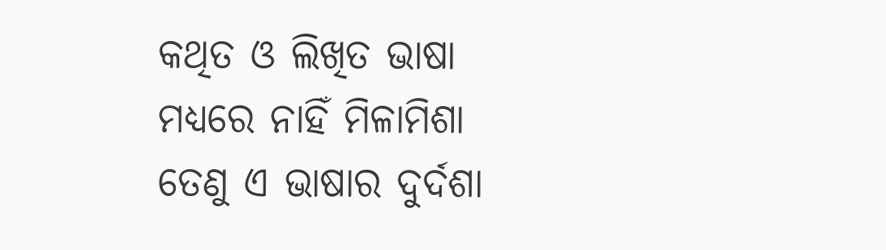କଥିତ ଓ ଲିଖିତ ଭାଷା
ମଧ୍ୟରେ ନାହିଁ ମିଳାମିଶା
ତେଣୁ ଏ ଭାଷାର ଦୁର୍ଦଶା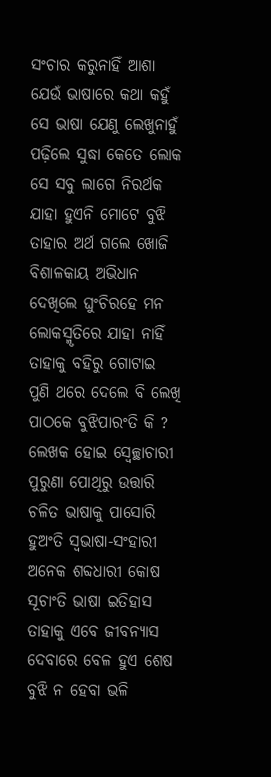ସଂଚାର କରୁନାହିଁ ଆଶା
ଯେଉଁ ଭାଷାରେ କଥା କହୁଁ
ସେ ଭାଷା ଯେଣୁ ଲେଖୁନାହୁଁ
ପଢ଼ିଲେ ସୁଦ୍ଧା କେତେ ଲୋକ
ସେ ସବୁ ଲାଗେ ନିରର୍ଥକ
ଯାହା ହୁଏନି ମୋଟେ ବୁଝି
ତାହାର ଅର୍ଥ ଗଲେ ଖୋଜି
ବିଶାଳକାୟ ଅଭିଧାନ
ଦେଖିଲେ ଘୁଂଚିରହେ ମନ
ଲୋକସ୍ମୃତିରେ ଯାହା ନାହିଁ
ତାହାକୁ ବହିରୁ ଗୋଟାଇ
ପୁଣି ଥରେ ଦେଲେ ବି ଲେଖି
ପାଠକେ ବୁଝିପାରଂତି କି ?
ଲେଖକ ହୋଇ ସ୍ବେଚ୍ଛାଚାରୀ
ପୁରୁଣା ପୋଥିରୁ ଉତ୍ତାରି
ଚଳିତ ଭାଷାକୁ ପାସୋରି
ହୁଅଂତି ସ୍ବଭାଷା-ସଂହାରୀ
ଅନେକ ଶବ୍ଦଧାରୀ କୋଷ
ସୂଚାଂତି ଭାଷା ଇତିହାସ
ତାହାକୁ ଏବେ ଜୀବନ୍ୟାସ
ଦେବାରେ ବେଳ ହୁଏ ଶେଷ
ବୁଝି ନ ହେବା ଭଳି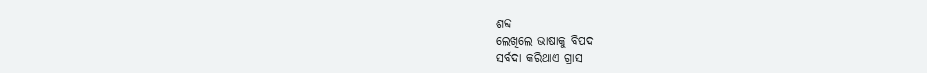ଶବ୍ଦ
ଲେଖିଲେ ଭାଷାକୁ ବିପଦ
ସର୍ବଦା କରିଥାଏ ଗ୍ରାସ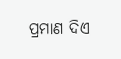ପ୍ରମାଣ ଦିଏ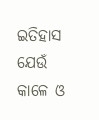ଇତିହାସ
ଯେଉଁ କାଳେ ଓ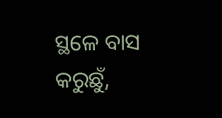ସ୍ଥଳେ ବାସ
କରୁଛୁଁ,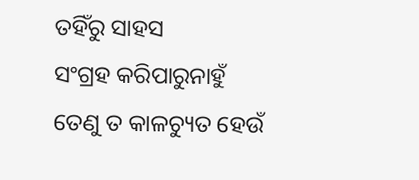ତହିଁରୁ ସାହସ
ସଂଗ୍ରହ କରିପାରୁନାହୁଁ
ତେଣୁ ତ କାଳଚ୍ୟୁତ ହେଉଁ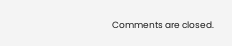Comments are closed.